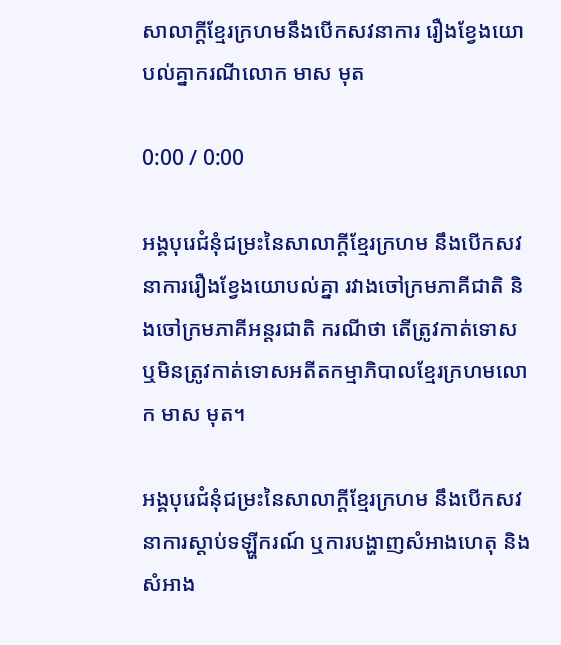សាលាក្ដីខ្មែរក្រហមនឹងបើកសវនាការ រឿងខ្វែងយោបល់គ្នាករណីលោក មាស មុត

0:00 / 0:00

អង្គបុរេជំនុំជម្រះនៃសាលាក្តីខ្មែរក្រហម នឹងបើកសវនាការរឿងខ្វែងយោបល់គ្នា រវាងចៅក្រមភាគីជាតិ និងចៅក្រមភាគីអន្តរជាតិ ករណីថា តើត្រូវកាត់ទោស ឬមិនត្រូវកាត់ទោសអតីតកម្មាភិបាលខ្មែរក្រហមលោក មាស មុត។

អង្គបុរេជំនុំជម្រះនៃសាលាក្តីខ្មែរក្រហម នឹងបើកសវនាការស្ដាប់ទឡ្ហីករណ៍ ឬការបង្ហាញសំអាងហេតុ និងសំអាង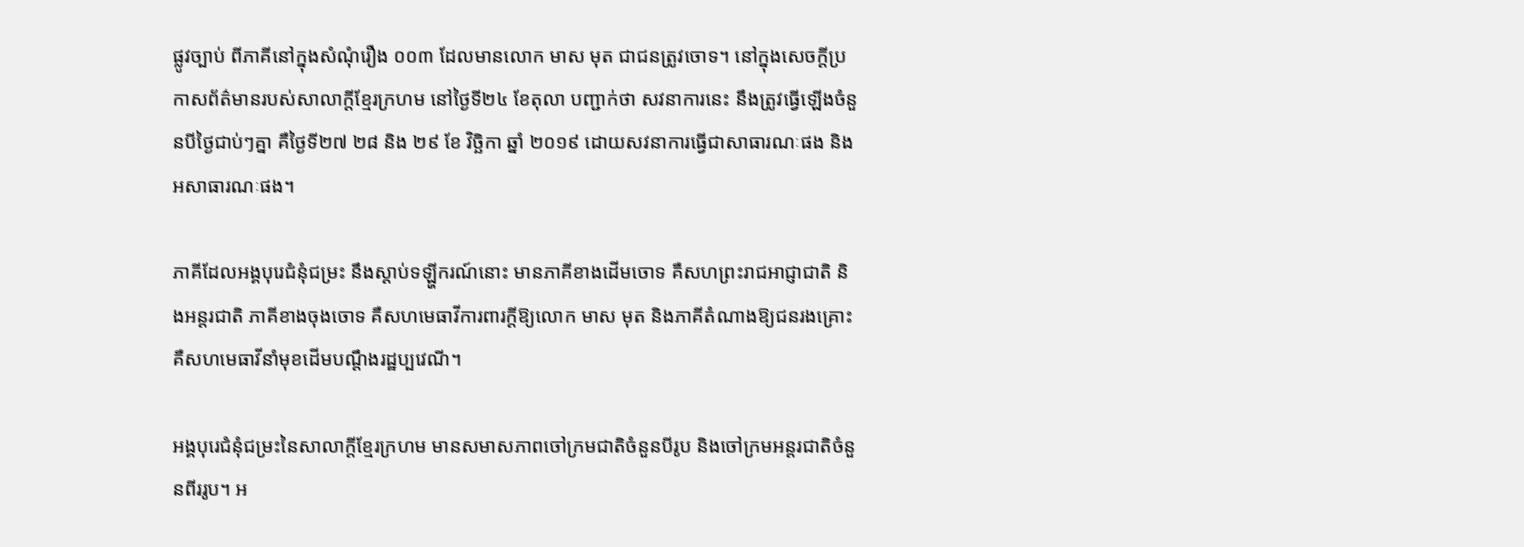ផ្លូវច្បាប់ ពីភាគីនៅក្នុងសំណុំរឿង ០០៣ ដែលមានលោក មាស មុត ជាជនត្រូវចោទ។ នៅក្នុងសេចក្ដីប្រកាសព័ត៌មានរបស់សាលាក្តីខ្មែរក្រហម នៅថ្ងៃទី២៤ ខែតុលា បញ្ជាក់ថា សវនាការនេះ នឹងត្រូវធ្វើឡើងចំនួនបីថ្ងៃជាប់ៗគ្នា គឺថ្ងៃទី២៧ ២៨ និង ២៩ ខែ វិច្ឆិកា ឆ្នាំ ២០១៩ ដោយសវនាការធ្វើជាសាធារណៈផង និងអសាធារណៈផង។

ភាគីដែលអង្គបុរេជំនុំជម្រះ នឹងស្ដាប់ទឡ្ហីករណ៍នោះ មានភាគីខាងដើមចោទ គឺសហព្រះរាជអាជ្ញាជាតិ និងអន្តរជាតិ ភាគីខាងចុងចោទ គឺសហមេធាវីការពារក្ដីឱ្យលោក មាស មុត និងភាគីតំណាងឱ្យជនរងគ្រោះ គឺសហមេធាវីនាំមុខដើមបណ្ដឹងរដ្ឋប្បវេណី។

អង្គបុរេជំនុំជម្រះនៃសាលាក្តីខ្មែរក្រហម មានសមាសភាពចៅក្រមជាតិចំនួនបីរូប និងចៅក្រមអន្តរជាតិចំនួនពីររូប។ អ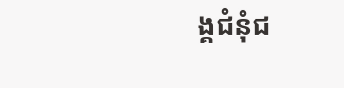ង្គជំនុំជ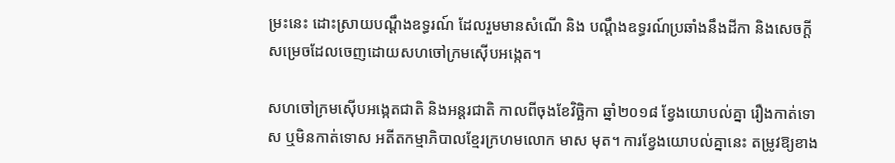ម្រះនេះ ដោះស្រាយបណ្ដឹងឧទ្ធរណ៍ ដែលរួមមានសំណើ និង បណ្ដឹងឧទ្ធរណ៍ប្រឆាំងនឹងដីកា និងសេចក្ដីសម្រេចដែលចេញដោយសហចៅក្រមស៊ើបអង្កេត។

សហចៅក្រមស៊ើបអង្កេតជាតិ និងអន្តរជាតិ កាលពីចុងខែវិច្ឆិកា ឆ្នាំ២០១៨ ខ្វែងយោបល់គ្នា រឿងកាត់ទោស ឬមិនកាត់ទោស អតីតកម្មាភិបាលខ្មែរក្រហមលោក មាស មុត។ ការខ្វែងយោបល់គ្នានេះ តម្រូវឱ្យខាង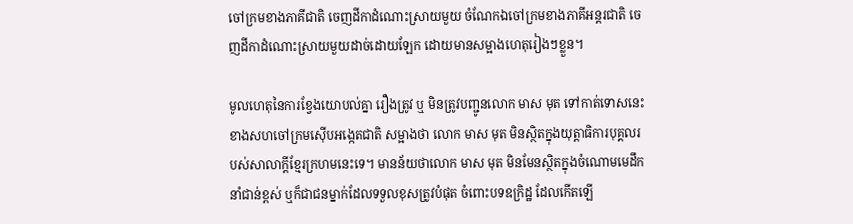ចៅក្រមខាងភាគីជាតិ ចេញដីកាដំណោះស្រាយមួយ ចំណែកឯចៅក្រមខាងភាគីអន្តរជាតិ ចេញដីកាដំណោះស្រាយមួយដាច់ដោយឡែក ដោយមានសម្អាងហេតុរៀងៗខ្លួន។

មូលហេតុនៃការខ្វែងយោបល់គ្នា រឿងត្រូវ ឬ មិនត្រូវបញ្ជូនលោក មាស មុត ទៅកាត់ទោសនេះ ខាងសហចៅក្រមស៊ើបអង្កេតជាតិ សម្អាងថា លោក មាស មុត មិនស្ថិតក្នុងយុត្តាធិការបុគ្គលរបស់សាលាក្តីខ្មែរក្រហមនេះទេ។ មានន័យថាលោក មាស មុត មិនមែនស្ថិតក្នុងចំណោមមេដឹកនាំជាន់ខ្ពស់ ឬក៏ជាជនម្នាក់ដែលទទួលខុសត្រូវបំផុត ចំពោះបទឧក្រិដ្ឋ ដែលកើតឡើ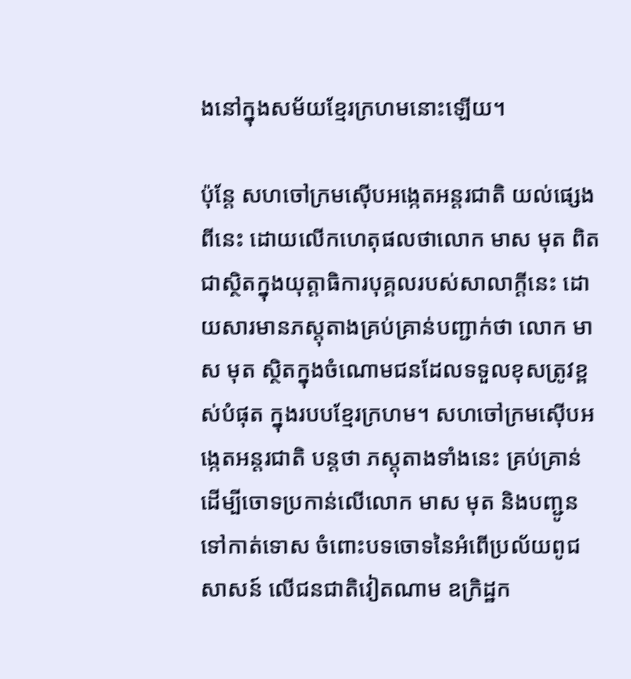ងនៅក្នុងសម័យខ្មែរក្រហមនោះឡើយ។

ប៉ុន្តែ សហចៅក្រមស៊ើបអង្កេតអន្តរជាតិ យល់ផ្សេងពីនេះ ដោយលើកហេតុផលថាលោក មាស មុត ពិតជាស្ថិតក្នុងយុត្តាធិការបុគ្គលរបស់សាលាក្តីនេះ ដោយសារមានភស្តុតាងគ្រប់គ្រាន់បញ្ជាក់ថា លោក មាស មុត ស្ថិតក្នុងចំណោមជនដែលទទួលខុសត្រូវខ្ពស់បំផុត ក្នុងរបបខ្មែរក្រហម។ សហចៅក្រមស៊ើបអង្កេតអន្តរជាតិ បន្តថា ភស្តុតាងទាំងនេះ គ្រប់គ្រាន់ដើម្បីចោទប្រកាន់លើលោក មាស មុត និងបញ្ជូនទៅកាត់ទោស ចំពោះបទចោទនៃអំពើប្រល័យពូជសាសន៍ លើជនជាតិវៀតណាម ឧក្រិដ្ឋក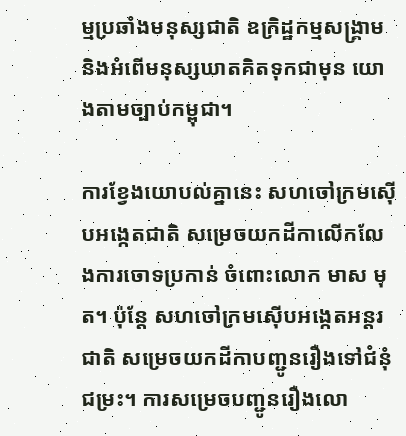ម្មប្រឆាំងមនុស្សជាតិ ឧក្រិដ្ឋកម្មសង្គ្រាម និងអំពើមនុស្សឃាតគិតទុកជាមុន យោងតាមច្បាប់កម្ពុជា។

ការខ្វែងយោបល់គ្នានេះ សហចៅក្រមស៊ើបអង្កេតជាតិ សម្រេចយកដីកាលើកលែងការចោទប្រកាន់ ចំពោះលោក មាស មុត។ ប៉ុន្តែ សហចៅក្រមស៊ើបអង្កេតអន្តរជាតិ សម្រេចយកដីកាបញ្ជូនរឿងទៅជំនុំជម្រះ។ ការសម្រេចបញ្ជូនរឿងលោ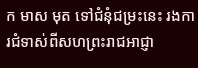ក មាស មុត ទៅជំនុំជម្រះនេះ រងការជំទាស់ពីសហព្រះរាជអាជ្ញា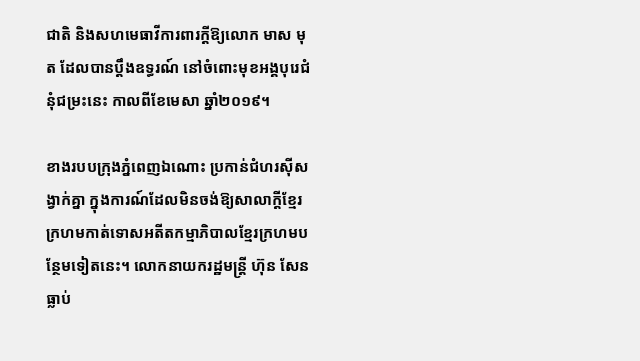ជាតិ និងសហមេធាវីការពារក្ដីឱ្យលោក មាស មុត ដែលបានប្ដឹងឧទ្ធរណ៍ នៅចំពោះមុខអង្គបុរេជំនុំជម្រះនេះ កាលពីខែមេសា ឆ្នាំ២០១៩។

ខាងរបបក្រុងភ្នំពេញឯណោះ ប្រកាន់ជំហរស៊ីសង្វាក់គ្នា ក្នុងការណ៍ដែលមិនចង់ឱ្យសាលាក្តីខ្មែរក្រហមកាត់ទោសអតីតកម្មាភិបាលខ្មែរក្រហមបន្ថែមទៀតនេះ។ លោកនាយករដ្ឋមន្ត្រី ហ៊ុន សែន ធ្លាប់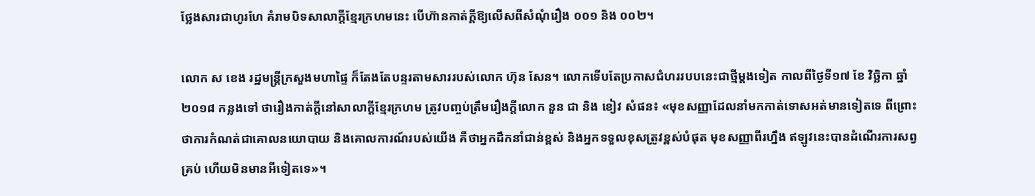ថ្លែងសារជាហូរហែ គំរាមបិទសាលាក្តីខ្មែរក្រហមនេះ បើហ៊ានកាត់ក្តីឱ្យលើសពីសំណុំរឿង ០០១ និង ០០២។

លោក ស ខេង រដ្ឋមន្ត្រីក្រសួងមហាផ្ទៃ ក៏តែងតែបន្ទរតាមសាររបស់លោក ហ៊ុន សែន។ លោកទើបតែប្រកាសជំហររបបនេះជាថ្មីម្ដងទៀត កាលពីថ្ងៃទី១៧ ខែ វិច្ឆិកា ឆ្នាំ២០១៨ កន្លងទៅ ថារឿងកាត់ក្តីនៅសាលាក្តីខ្មែរក្រហម ត្រូវបញ្ចប់ត្រឹមរឿងក្តីលោក នួន ជា និង ខៀវ សំផន៖ «មុខសញ្ញាដែលនាំមកកាត់ទោសអត់មានទៀតទេ ពីព្រោះថាការកំណត់ជាគោលនយោបាយ និងគោលការណ៍របស់យើង គឺថាអ្នកដឹកនាំជាន់ខ្ពស់ និងអ្នកទទួលខុសត្រូវខ្ពស់បំផុត មុខសញ្ញាពីរហ្នឹង ឥឡូវនេះបានដំណើរការសព្វគ្រប់ ហើយមិនមានអីទៀតទេ»។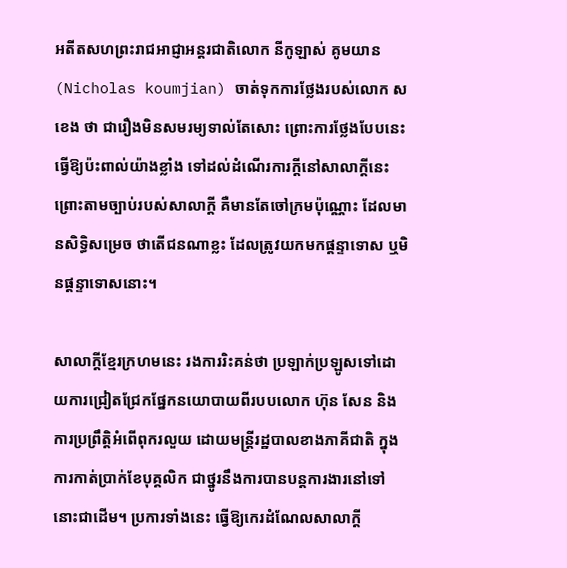អតីតសហព្រះរាជអាជ្ញាអន្តរជាតិលោក នីកូឡាស់ គូមយាន (Nicholas koumjian) ចាត់ទុកការថ្លែងរបស់លោក ស ខេង ថា ជារឿងមិនសមរម្យទាល់តែសោះ ព្រោះការថ្លែងបែបនេះ ធ្វើឱ្យប៉ះពាល់យ៉ាងខ្លាំង ទៅដល់ដំណើរការក្តីនៅសាលាក្តីនេះ ព្រោះតាមច្បាប់របស់សាលាក្តី គឺមានតែចៅក្រមប៉ុណ្ណោះ ដែលមានសិទ្ធិសម្រេច ថាតើជនណាខ្លះ ដែលត្រូវយកមកផ្ដន្ទាទោស ឬមិនផ្ដន្ទាទោសនោះ។

សាលាក្តីខ្មែរក្រហមនេះ រងការរិះគន់ថា ប្រឡាក់ប្រឡូសទៅដោយការជ្រៀតជ្រែកផ្នែកនយោបាយពីរបបលោក ហ៊ុន សែន និងការប្រព្រឹត្តិអំពើពុករលួយ ដោយមន្ត្រីរដ្ឋបាលខាងភាគីជាតិ ក្នុងការកាត់ប្រាក់ខែបុគ្គលិក ជាថ្នូរនឹងការបានបន្តការងារនៅទៅនោះជាដើម។ ប្រការទាំងនេះ ធ្វើឱ្យកេរដំណែលសាលាក្ដី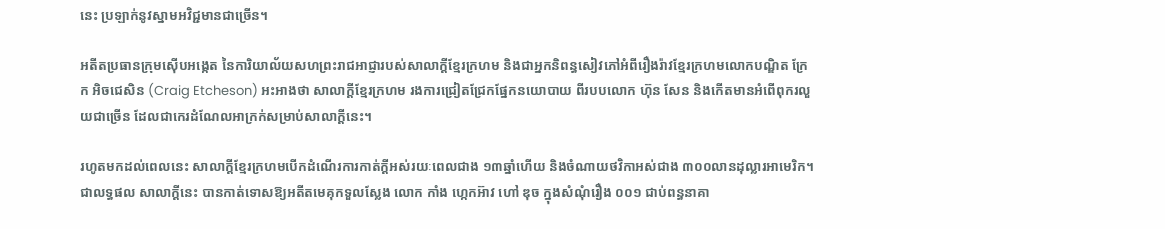នេះ ប្រឡាក់នូវស្នាមអវិជ្ជមានជាច្រើន។

អតីតប្រធានក្រុមស៊ើបអង្កេត នៃការិយាល័យសហព្រះរាជអាជ្ញារបស់សាលាក្តីខ្មែរក្រហម និងជាអ្នកនិពន្ធសៀវភៅអំពីរឿងរ៉ាវខ្មែរក្រហមលោកបណ្ឌិត ក្រែក អិចជេសិន (Craig Etcheson) អះអាងថា សាលាក្តីខ្មែរក្រហម រងការជ្រៀតជ្រែកផ្នែកនយោបាយ ពីរបបលោក ហ៊ុន សែន និងកើតមានអំពើពុករលួយជាច្រើន ដែលជាកេរដំណែលអាក្រក់សម្រាប់សាលាក្ដីនេះ។

រហូតមកដល់ពេលនេះ សាលាក្ដីខ្មែរក្រហមបើកដំណើរការកាត់ក្ដីអស់រយៈពេលជាង ១៣ឆ្នាំហើយ និងចំណាយថវិកាអស់ជាង ៣០០លានដុល្លារអាមេរិក។ ជាលទ្ធផល សាលាក្ដីនេះ បានកាត់ទោសឱ្យអតីតមេគុកទួលស្លែង លោក កាំង ហ្កេកអ៊ាវ ហៅ ឌុច ក្នុងសំណុំរឿង ០០១ ជាប់ពន្ធនាគា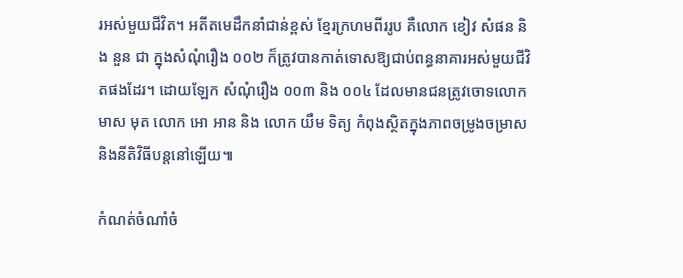រអស់មួយជីវិត។ អតីតមេដឹកនាំជាន់ខ្ពស់ ខ្មែរក្រហមពីររូប គឺលោក ខៀវ សំផន និង នួន ជា ក្នុងសំណុំរឿង ០០២ ក៏ត្រូវបានកាត់ទោសឱ្យជាប់ពន្ធនាគារអស់មួយជីវិតផងដែរ។ ដោយឡែក សំណុំរឿង ០០៣ និង ០០៤ ដែលមានជនត្រូវចោទលោក មាស មុត លោក អោ អាន និង លោក យឹម ទិត្យ កំពុងស្ថិតក្នុងភាពចម្រូងចម្រាស និងនីតិវិធីបន្តនៅឡើយ៕

កំណត់ចំណាំចំ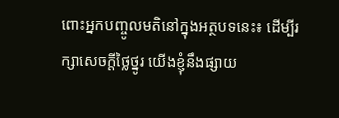ពោះអ្នកបញ្ចូលមតិនៅក្នុងអត្ថបទនេះ៖ ដើម្បីរក្សាសេចក្ដីថ្លៃថ្នូរ យើងខ្ញុំនឹងផ្សាយ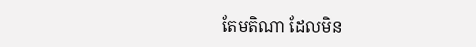តែមតិណា ដែលមិន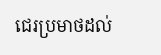ជេរប្រមាថដល់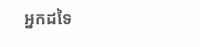អ្នកដទៃ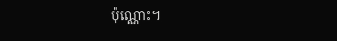ប៉ុណ្ណោះ។